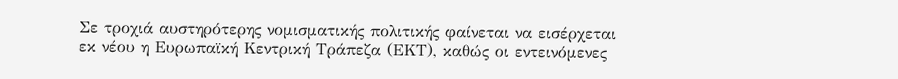Σε τροχιά αυστηρότερης νομισματικής πολιτικής φαίνεται να εισέρχεται εκ νέου η Ευρωπαϊκή Κεντρική Τράπεζα (ΕΚΤ), καθώς οι εντεινόμενες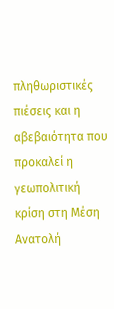πληθωριστικές πιέσεις και η αβεβαιότητα που προκαλεί η γεωπολιτική κρίση στη Μέση Ανατολή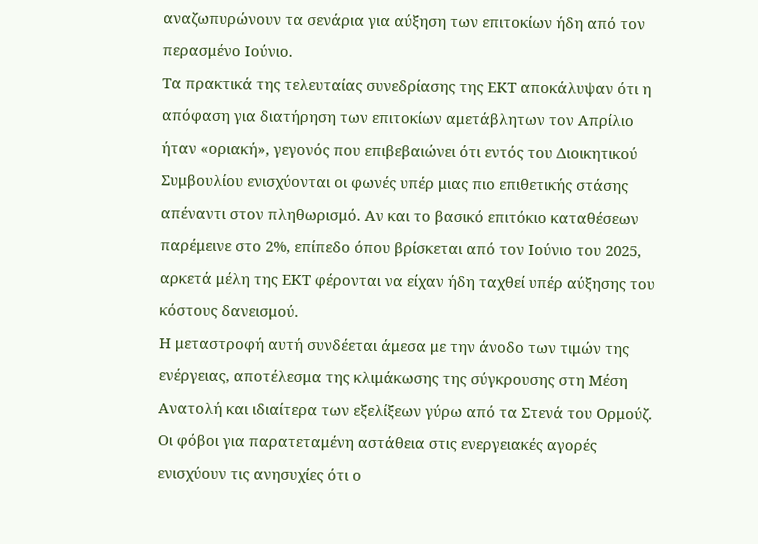αναζωπυρώνουν τα σενάρια για αύξηση των επιτοκίων ήδη από τον περασμένο Ιούνιο.
Τα πρακτικά της τελευταίας συνεδρίασης της ΕΚΤ αποκάλυψαν ότι η απόφαση για διατήρηση των επιτοκίων αμετάβλητων τον Απρίλιο ήταν «οριακή», γεγονός που επιβεβαιώνει ότι εντός του Διοικητικού Συμβουλίου ενισχύονται οι φωνές υπέρ μιας πιο επιθετικής στάσης απέναντι στον πληθωρισμό. Αν και το βασικό επιτόκιο καταθέσεων παρέμεινε στο 2%, επίπεδο όπου βρίσκεται από τον Ιούνιο του 2025, αρκετά μέλη της ΕΚΤ φέρονται να είχαν ήδη ταχθεί υπέρ αύξησης του κόστους δανεισμού.
Η μεταστροφή αυτή συνδέεται άμεσα με την άνοδο των τιμών της ενέργειας, αποτέλεσμα της κλιμάκωσης της σύγκρουσης στη Μέση Ανατολή και ιδιαίτερα των εξελίξεων γύρω από τα Στενά του Ορμούζ. Οι φόβοι για παρατεταμένη αστάθεια στις ενεργειακές αγορές ενισχύουν τις ανησυχίες ότι ο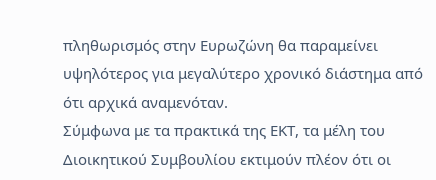πληθωρισμός στην Ευρωζώνη θα παραμείνει υψηλότερος για μεγαλύτερο χρονικό διάστημα από ότι αρχικά αναμενόταν.
Σύμφωνα με τα πρακτικά της ΕΚΤ, τα μέλη του Διοικητικού Συμβουλίου εκτιμούν πλέον ότι οι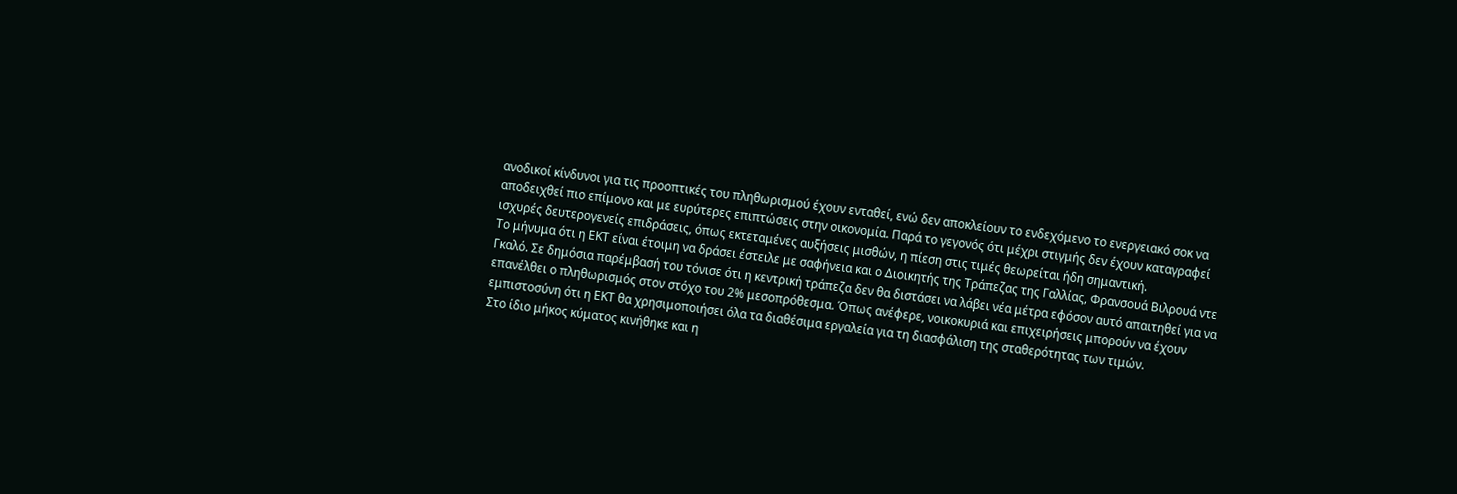ανοδικοί κίνδυνοι για τις προοπτικές του πληθωρισμού έχουν ενταθεί, ενώ δεν αποκλείουν το ενδεχόμενο το ενεργειακό σοκ να αποδειχθεί πιο επίμονο και με ευρύτερες επιπτώσεις στην οικονομία. Παρά το γεγονός ότι μέχρι στιγμής δεν έχουν καταγραφεί ισχυρές δευτερογενείς επιδράσεις, όπως εκτεταμένες αυξήσεις μισθών, η πίεση στις τιμές θεωρείται ήδη σημαντική.
Το μήνυμα ότι η ΕΚΤ είναι έτοιμη να δράσει έστειλε με σαφήνεια και ο Διοικητής της Τράπεζας της Γαλλίας, Φρανσουά Βιλρουά ντε Γκαλό. Σε δημόσια παρέμβασή του τόνισε ότι η κεντρική τράπεζα δεν θα διστάσει να λάβει νέα μέτρα εφόσον αυτό απαιτηθεί για να επανέλθει ο πληθωρισμός στον στόχο του 2% μεσοπρόθεσμα. Όπως ανέφερε, νοικοκυριά και επιχειρήσεις μπορούν να έχουν εμπιστοσύνη ότι η ΕΚΤ θα χρησιμοποιήσει όλα τα διαθέσιμα εργαλεία για τη διασφάλιση της σταθερότητας των τιμών.
Στο ίδιο μήκος κύματος κινήθηκε και η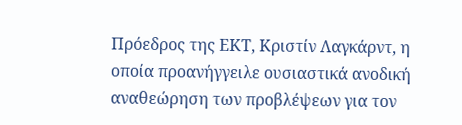Πρόεδρος της ΕΚΤ, Κριστίν Λαγκάρντ, η οποία προανήγγειλε ουσιαστικά ανοδική αναθεώρηση των προβλέψεων για τον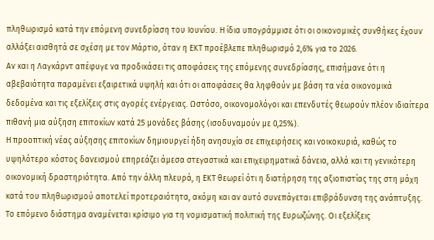πληθωρισμό κατά την επόμενη συνεδρίαση του Ιουνίου. Η ίδια υπογράμμισε ότι οι οικονομικές συνθήκες έχουν αλλάξει αισθητά σε σχέση με τον Μάρτιο, όταν η ΕΚΤ προέβλεπε πληθωρισμό 2,6% για το 2026.
Αν και η Λαγκάρντ απέφυγε να προδικάσει τις αποφάσεις της επόμενης συνεδρίασης, επισήμανε ότι η αβεβαιότητα παραμένει εξαιρετικά υψηλή και ότι οι αποφάσεις θα ληφθούν με βάση τα νέα οικονομικά δεδομένα και τις εξελίξεις στις αγορές ενέργειας. Ωστόσο, οικονομολόγοι και επενδυτές θεωρούν πλέον ιδιαίτερα πιθανή μια αύξηση επιτοκίων κατά 25 μονάδες βάσης (ισοδυναμούν με 0,25%).
Η προοπτική νέας αύξησης επιτοκίων δημιουργεί ήδη ανησυχία σε επιχειρήσεις και νοικοκυριά, καθώς το υψηλότερο κόστος δανεισμού επηρεάζει άμεσα στεγαστικά και επιχειρηματικά δάνεια, αλλά και τη γενικότερη οικονομική δραστηριότητα. Από την άλλη πλευρά, η ΕΚΤ θεωρεί ότι η διατήρηση της αξιοπιστίας της στη μάχη κατά του πληθωρισμού αποτελεί προτεραιότητα, ακόμη και αν αυτό συνεπάγεται επιβράδυνση της ανάπτυξης.
Το επόμενο διάστημα αναμένεται κρίσιμο για τη νομισματική πολιτική της Ευρωζώνης. Οι εξελίξεις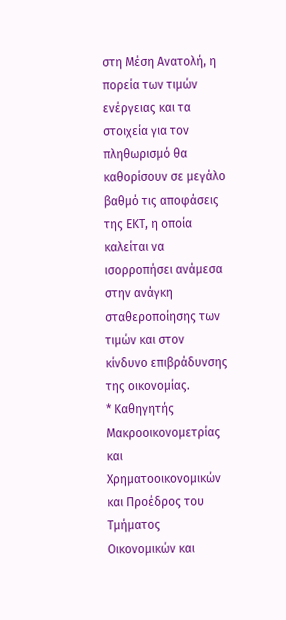στη Μέση Ανατολή, η πορεία των τιμών ενέργειας και τα στοιχεία για τον πληθωρισμό θα καθορίσουν σε μεγάλο βαθμό τις αποφάσεις της ΕΚΤ, η οποία καλείται να ισορροπήσει ανάμεσα στην ανάγκη σταθεροποίησης των τιμών και στον κίνδυνο επιβράδυνσης της οικονομίας.
* Καθηγητής Μακροοικονομετρίας και Χρηματοοικονομικών και Προέδρος του Τμήματος Οικονομικών και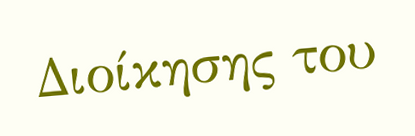Διοίκησης του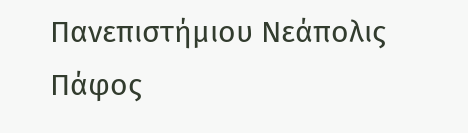Πανεπιστήμιου Νεάπολις Πάφος